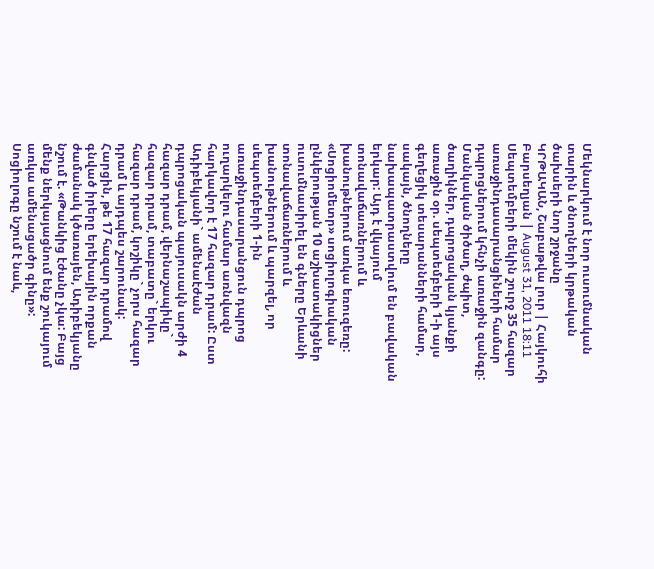Մեկնարկում է նոր ուսումնական տարին և ծնողների կրթական ծախսերի նոր շրջանը
ԿՐԹԱԿԱՆ, Շաբաթվա լուր | Հայկուհի Բարսեղյան | August 31, 2011 18:11
Սեպտեմբերի մեկին շուրջ 35 հազար առաջինդասարանցիների համար դպրոցներում կհնչի առաջին զանգը: Մանկական ծիծաղ, ժպիտ, ծաղիկներ, դպրոցական կյանքի առաջին օր. սեպտեմբերի 1-ի այս գեղեցիկ տեսարանների համար, սակայն, ծնողները նախապատրաստվում են բավական երկար: Այդ է վկայում տոնավաճառներում և խանութներում առկա եռուզեռը:
«Սոցիոմետր» սոցիոլոգիական ընկերության 10 աշխատակիցներ ուսումնասիրել են գները Երևանի տոնավաճառներում և խանութներում և պարզել, որ սեպտեմբերի 1-ին առաջինդասարանցուն դպրոց ուղարկելու համար առնվազն հարկավոր է 17 հազար դրամ: Ըստ Ադիբեկյանի` ամենաէժան դպրոցական պայուսակն արժի 4 հազար դրամ, վերնաշապիկը` հազար դրամ, տաբատը` երկու հազար դրամ, կոշիկը` չորս հազար դրամ և այդպես շարունակ:
Հարցին, թե 17 հազար դրամով գնված իրերը երեխային որքան ժամանակ կծառայեն, Ադիբեկյանը նշում է. «Թանկից էժանը չկա: Բայց մենք ներկայացնում ենք շուկայում առկա ամենացածր գինը»: Սոցիոլոգը նշում է նաև,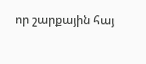որ շարքային հայ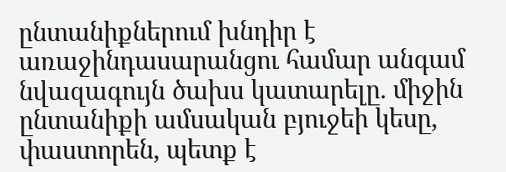ընտանիքներում խնդիր է առաջինդասարանցու համար անգամ նվազագույն ծախս կատարելը. միջին ընտանիքի ամսական բյուջեի կեսը, փաստորեն, պետք է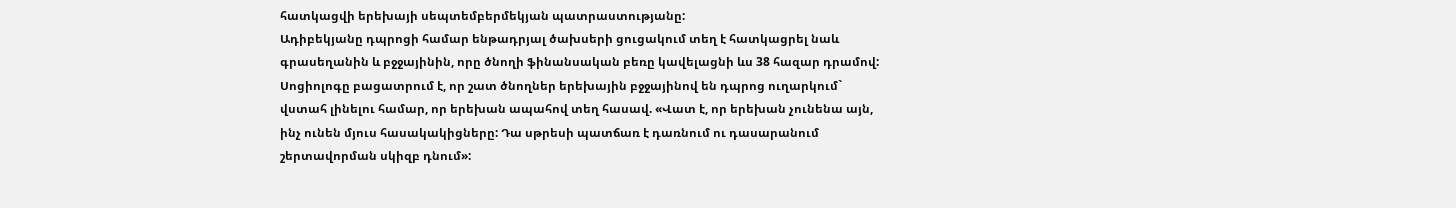հատկացվի երեխայի սեպտեմբերմեկյան պատրաստությանը:
Ադիբեկյանը դպրոցի համար ենթադրյալ ծախսերի ցուցակում տեղ է հատկացրել նաև գրասեղանին և բջջայինին, որը ծնողի ֆինանսական բեռը կավելացնի ևս 38 հազար դրամով:
Սոցիոլոգը բացատրում է, որ շատ ծնողներ երեխային բջջայինով են դպրոց ուղարկում` վստահ լինելու համար, որ երեխան ապահով տեղ հասավ. «Վատ է, որ երեխան չունենա այն, ինչ ունեն մյուս հասակակիցները: Դա սթրեսի պատճառ է դառնում ու դասարանում շերտավորման սկիզբ դնում»: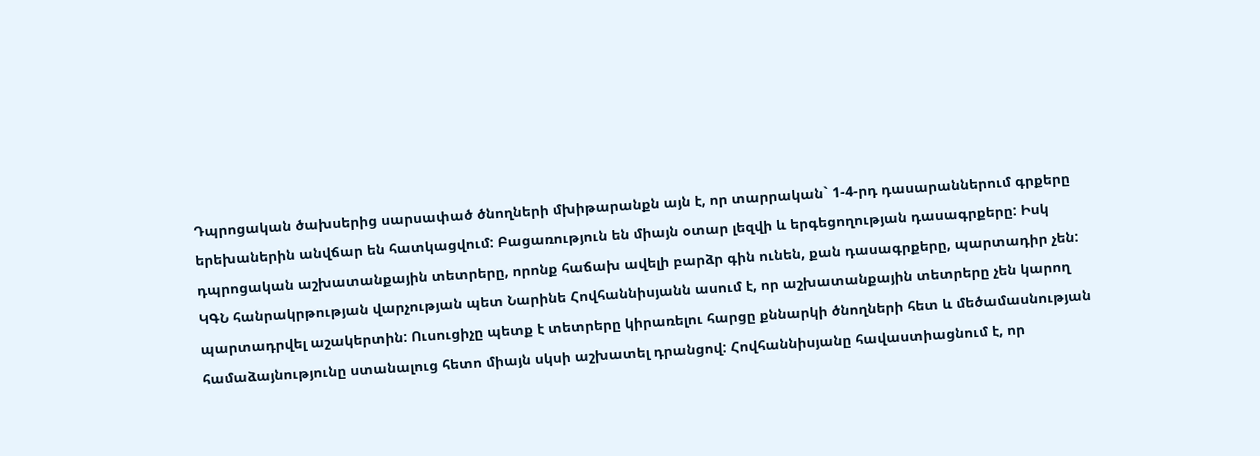Դպրոցական ծախսերից սարսափած ծնողների մխիթարանքն այն է, որ տարրական` 1-4-րդ դասարաններում գրքերը երեխաներին անվճար են հատկացվում: Բացառություն են միայն օտար լեզվի և երգեցողության դասագրքերը: Իսկ դպրոցական աշխատանքային տետրերը, որոնք հաճախ ավելի բարձր գին ունեն, քան դասագրքերը, պարտադիր չեն: ԿԳՆ հանրակրթության վարչության պետ Նարինե Հովհաննիսյանն ասում է, որ աշխատանքային տետրերը չեն կարող պարտադրվել աշակերտին: Ուսուցիչը պետք է տետրերը կիրառելու հարցը քննարկի ծնողների հետ և մեծամասնության համաձայնությունը ստանալուց հետո միայն սկսի աշխատել դրանցով: Հովհաննիսյանը հավաստիացնում է, որ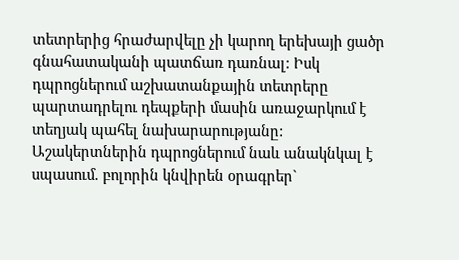տետրերից հրաժարվելը չի կարող երեխայի ցածր գնահատականի պատճառ դառնալ: Իսկ դպրոցներում աշխատանքային տետրերը պարտադրելու դեպքերի մասին առաջարկում է տեղյակ պահել նախարարությանը:
Աշակերտներին դպրոցներում նաև անակնկալ է սպասում. բոլորին կնվիրեն օրագրեր`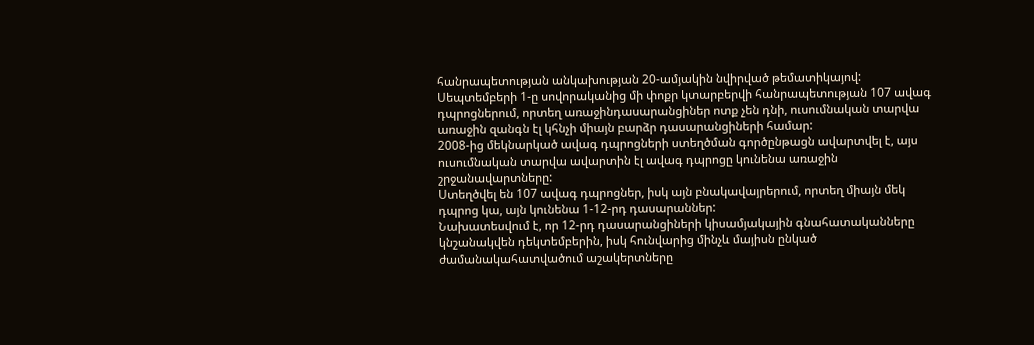հանրապետության անկախության 20-ամյակին նվիրված թեմատիկայով:
Սեպտեմբերի 1-ը սովորականից մի փոքր կտարբերվի հանրապետության 107 ավագ դպրոցներում, որտեղ առաջինդասարանցիներ ոտք չեն դնի, ուսումնական տարվա առաջին զանգն էլ կհնչի միայն բարձր դասարանցիների համար:
2008-ից մեկնարկած ավագ դպրոցների ստեղծման գործընթացն ավարտվել է, այս ուսումնական տարվա ավարտին էլ ավագ դպրոցը կունենա առաջին շրջանավարտները:
Ստեղծվել են 107 ավագ դպրոցներ, իսկ այն բնակավայրերում, որտեղ միայն մեկ դպրոց կա, այն կունենա 1-12-րդ դասարաններ:
Նախատեսվում է, որ 12-րդ դասարանցիների կիսամյակային գնահատականները կնշանակվեն դեկտեմբերին, իսկ հունվարից մինչև մայիսն ընկած ժամանակահատվածում աշակերտները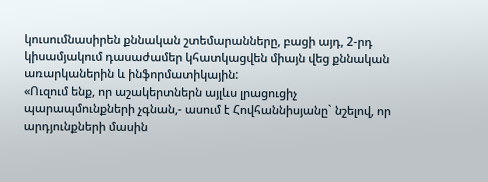կուսումնասիրեն քննական շտեմարանները, բացի այդ, 2-րդ կիսամյակում դասաժամեր կհատկացվեն միայն վեց քննական առարկաներին և ինֆորմատիկային:
«Ուզում ենք, որ աշակերտներն այլևս լրացուցիչ պարապմունքների չգնան,- ասում է Հովհաննիսյանը` նշելով, որ արդյունքների մասին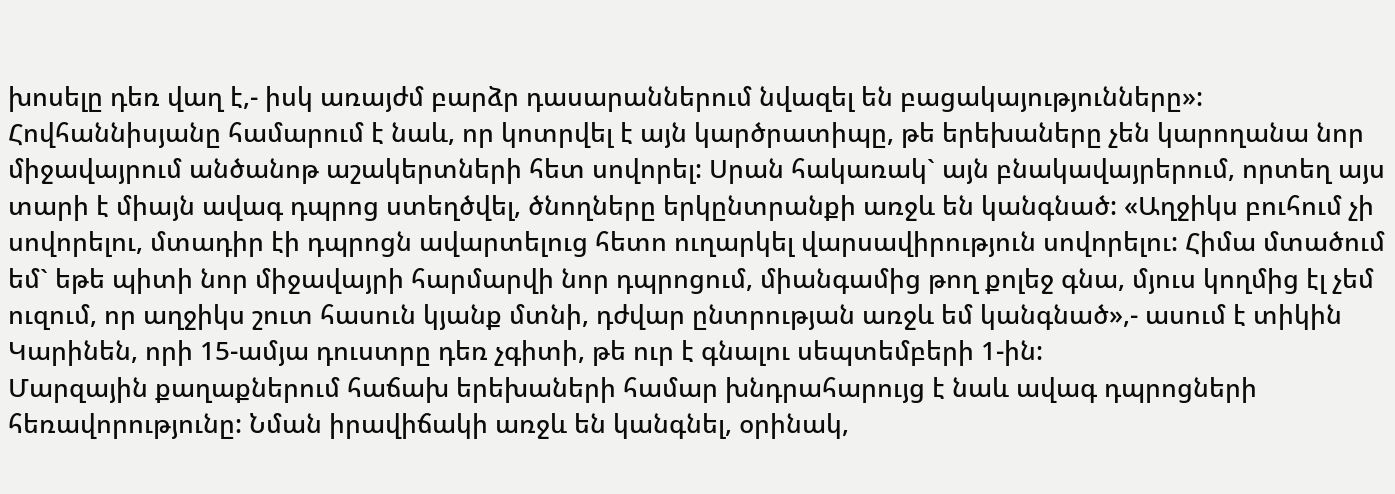խոսելը դեռ վաղ է,- իսկ առայժմ բարձր դասարաններում նվազել են բացակայությունները»:
Հովհաննիսյանը համարում է նաև, որ կոտրվել է այն կարծրատիպը, թե երեխաները չեն կարողանա նոր միջավայրում անծանոթ աշակերտների հետ սովորել: Սրան հակառակ` այն բնակավայրերում, որտեղ այս տարի է միայն ավագ դպրոց ստեղծվել, ծնողները երկընտրանքի առջև են կանգնած: «Աղջիկս բուհում չի սովորելու, մտադիր էի դպրոցն ավարտելուց հետո ուղարկել վարսավիրություն սովորելու: Հիմա մտածում եմ` եթե պիտի նոր միջավայրի հարմարվի նոր դպրոցում, միանգամից թող քոլեջ գնա, մյուս կողմից էլ չեմ ուզում, որ աղջիկս շուտ հասուն կյանք մտնի, դժվար ընտրության առջև եմ կանգնած»,- ասում է տիկին Կարինեն, որի 15-ամյա դուստրը դեռ չգիտի, թե ուր է գնալու սեպտեմբերի 1-ին:
Մարզային քաղաքներում հաճախ երեխաների համար խնդրահարույց է նաև ավագ դպրոցների հեռավորությունը: Նման իրավիճակի առջև են կանգնել, օրինակ,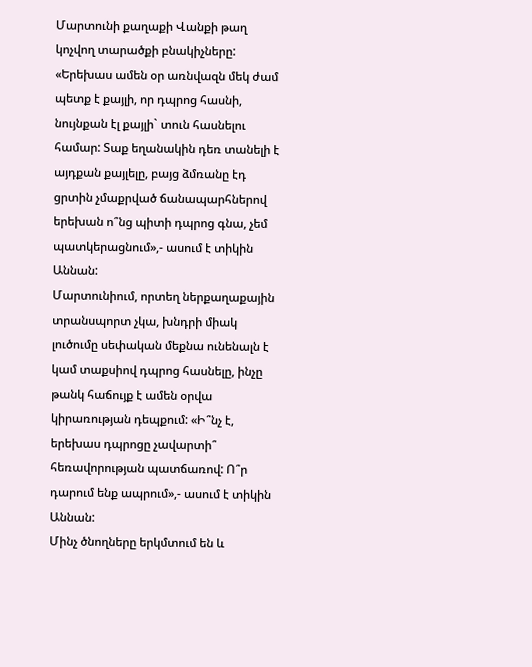Մարտունի քաղաքի Վանքի թաղ կոչվող տարածքի բնակիչները: «Երեխաս ամեն օր առնվազն մեկ ժամ պետք է քայլի, որ դպրոց հասնի, նույնքան էլ քայլի` տուն հասնելու համար: Տաք եղանակին դեռ տանելի է այդքան քայլելը, բայց ձմռանը էդ ցրտին չմաքրված ճանապարհներով երեխան ո՞նց պիտի դպրոց գնա, չեմ պատկերացնում»,- ասում է տիկին Աննան:
Մարտունիում, որտեղ ներքաղաքային տրանսպորտ չկա, խնդրի միակ լուծումը սեփական մեքնա ունենալն է կամ տաքսիով դպրոց հասնելը, ինչը թանկ հաճույք է ամեն օրվա կիրառության դեպքում: «Ի՞նչ է, երեխաս դպրոցը չավարտի՞ հեռավորության պատճառով: Ո՞ր դարում ենք ապրում»,- ասում է տիկին Աննան:
Մինչ ծնողները երկմտում են և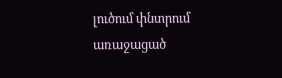լուծում փնտրում առաջացած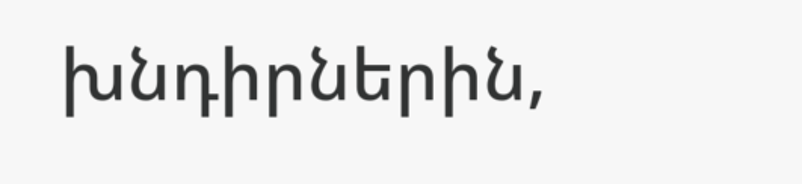խնդիրներին,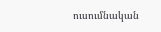ուսումնական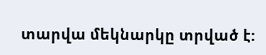տարվա մեկնարկը տրված է: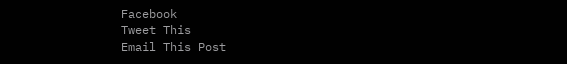Facebook
Tweet This
Email This Post